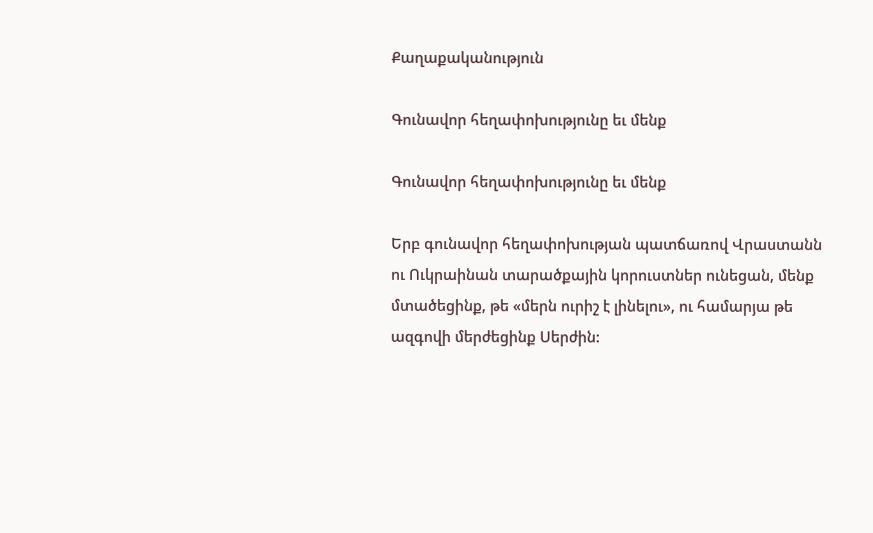Քաղաքականություն

Գունավոր հեղափոխությունը եւ մենք

Գունավոր հեղափոխությունը եւ մենք

Երբ գունավոր հեղափոխության պատճառով Վրաստանն ու Ուկրաինան տարածքային կորուստներ ունեցան, մենք մտածեցինք, թե «մերն ուրիշ է լինելու», ու համարյա թե ազգովի մերժեցինք Սերժին: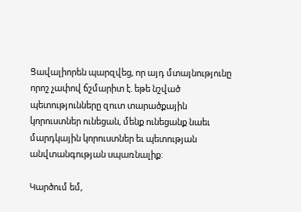Ցավալիորեն պարզվեց, որ այդ մտայնությունը որոշ չափով ճշմարիտ է. եթե նշված պետությունները զուտ տարածքային կորուստներ ունեցան, մենք ունեցանք նաեւ մարդկային կորուստներ եւ պետության անվտանգության սպառնալիք:

Կարծում եմ,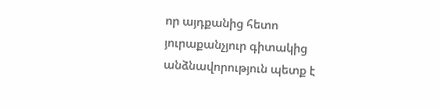որ այդքանից հետո յուրաքանչյուր գիտակից անձնավորություն պետք է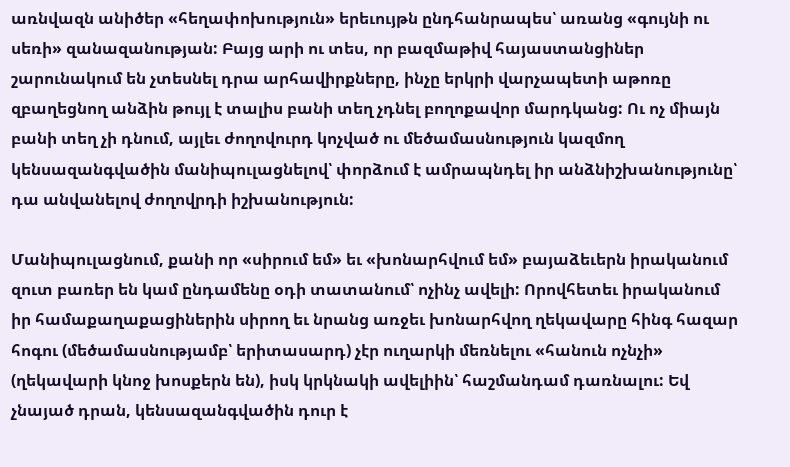առնվազն անիծեր «հեղափոխություն» երեւույթն ընդհանրապես՝ առանց «գույնի ու սեռի» զանազանության: Բայց արի ու տես, որ բազմաթիվ հայաստանցիներ շարունակում են չտեսնել դրա արհավիրքները, ինչը երկրի վարչապետի աթոռը զբաղեցնող անձին թույլ է տալիս բանի տեղ չդնել բողոքավոր մարդկանց: Ու ոչ միայն բանի տեղ չի դնում, այլեւ ժողովուրդ կոչված ու մեծամասնություն կազմող կենսազանգվածին մանիպուլացնելով՝ փորձում է ամրապնդել իր անձնիշխանությունը՝ դա անվանելով ժողովրդի իշխանություն:

Մանիպուլացնում, քանի որ «սիրում եմ» եւ «խոնարհվում եմ» բայաձեւերն իրականում զուտ բառեր են կամ ընդամենը օդի տատանում՝ ոչինչ ավելի: Որովհետեւ իրականում իր համաքաղաքացիներին սիրող եւ նրանց առջեւ խոնարհվող ղեկավարը հինգ հազար հոգու (մեծամասնությամբ՝ երիտասարդ) չէր ուղարկի մեռնելու «հանուն ոչնչի» (ղեկավարի կնոջ խոսքերն են), իսկ կրկնակի ավելիին՝ հաշմանդամ դառնալու: Եվ չնայած դրան, կենսազանգվածին դուր է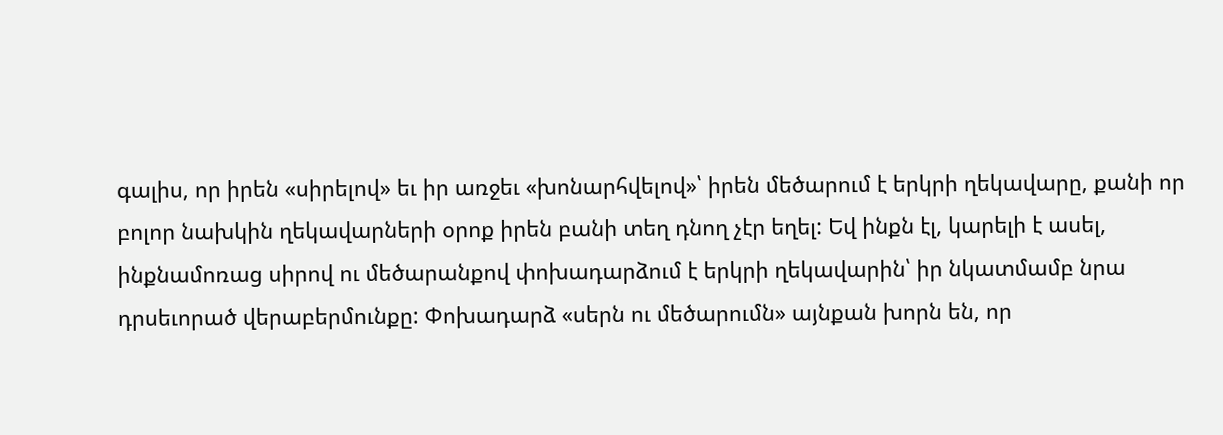գալիս, որ իրեն «սիրելով» եւ իր առջեւ «խոնարհվելով»՝ իրեն մեծարում է երկրի ղեկավարը, քանի որ բոլոր նախկին ղեկավարների օրոք իրեն բանի տեղ դնող չէր եղել: Եվ ինքն էլ, կարելի է ասել, ինքնամոռաց սիրով ու մեծարանքով փոխադարձում է երկրի ղեկավարին՝ իր նկատմամբ նրա դրսեւորած վերաբերմունքը: Փոխադարձ «սերն ու մեծարումն» այնքան խորն են, որ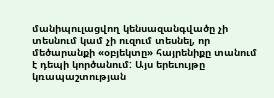մանիպուլացվող կենսազանգվածը չի տեսնում կամ չի ուզում տեսնել, որ մեծարանքի «օբյեկտը» հայրենիքը տանում է դեպի կործանում: Այս երեւույթը կռապաշտության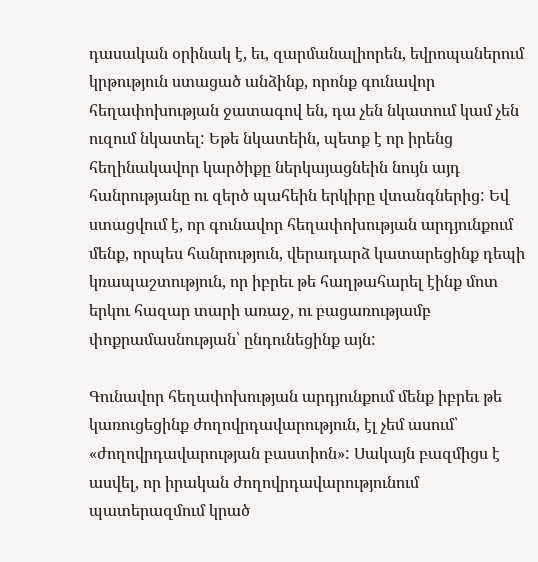դասական օրինակ է, եւ, զարմանալիորեն, եվրոպաներում կրթություն ստացած անձինք, որոնք գունավոր հեղափոխության ջատագով են, դա չեն նկատում կամ չեն ուզում նկատել: Եթե նկատեին, պետք է որ իրենց հեղինակավոր կարծիքը ներկայացնեին նույն այդ հանրությանը ու զերծ պահեին երկիրը վտանգներից: Եվ ստացվում է, որ գունավոր հեղափոխության արդյունքում մենք, որպես հանրություն, վերադարձ կատարեցինք դեպի կռապաշտություն, որ իբրեւ թե հաղթահարել էինք մոտ երկու հազար տարի առաջ, ու բացառությամբ փոքրամասնության՝ ընդունեցինք այն:

Գունավոր հեղափոխության արդյունքում մենք իբրեւ թե կառուցեցինք ժողովրդավարություն, էլ չեմ ասում՝ «ժողովրդավարության բաստիոն»: Սակայն բազմիցս է ասվել, որ իրական ժողովրդավարությունում պատերազմում կրած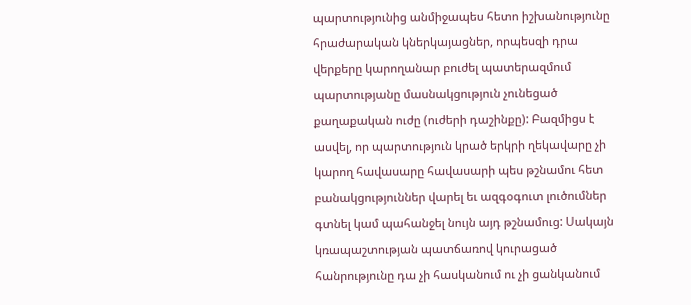պարտությունից անմիջապես հետո իշխանությունը հրաժարական կներկայացներ, որպեսզի դրա վերքերը կարողանար բուժել պատերազմում պարտությանը մասնակցություն չունեցած քաղաքական ուժը (ուժերի դաշինքը): Բազմիցս է ասվել, որ պարտություն կրած երկրի ղեկավարը չի կարող հավասարը հավասարի պես թշնամու հետ բանակցություններ վարել եւ ազգօգուտ լուծումներ գտնել կամ պահանջել նույն այդ թշնամուց: Սակայն կռապաշտության պատճառով կուրացած հանրությունը դա չի հասկանում ու չի ցանկանում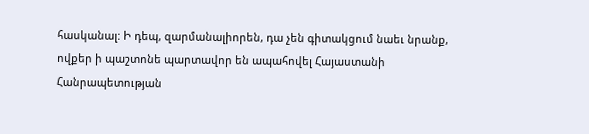հասկանալ: Ի դեպ, զարմանալիորեն, դա չեն գիտակցում նաեւ նրանք, ովքեր ի պաշտոնե պարտավոր են ապահովել Հայաստանի Հանրապետության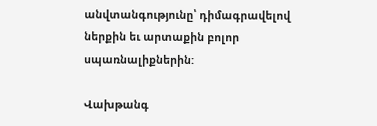անվտանգությունը՝ դիմագրավելով ներքին եւ արտաքին բոլոր սպառնալիքներին:

Վախթանգ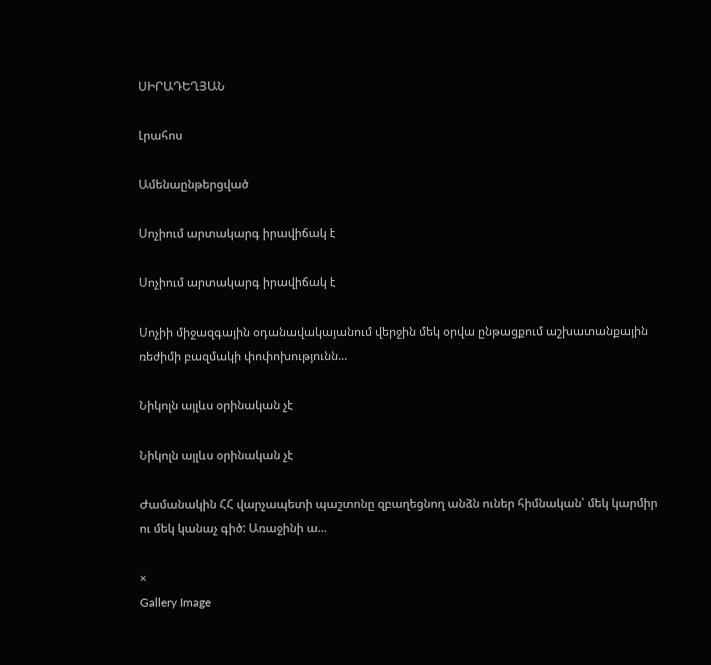ՍԻՐԱԴԵՂՅԱՆ

Լրահոս

Ամենաընթերցված

Սոչիում արտակարգ իրավիճակ է

Սոչիում արտակարգ իրավիճակ է

Սոչիի միջազգային օդանավակայանում վերջին մեկ օրվա ընթացքում աշխատանքային ռեժիմի բազմակի փոփոխությունն...

Նիկոլն այլևս օրինական չէ

Նիկոլն այլևս օրինական չէ

Ժամանակին ՀՀ վարչապետի պաշտոնը զբաղեցնող անձն ուներ հիմնական՝ մեկ կարմիր ու մեկ կանաչ գիծ: Առաջինի ա...

×
Gallery Image